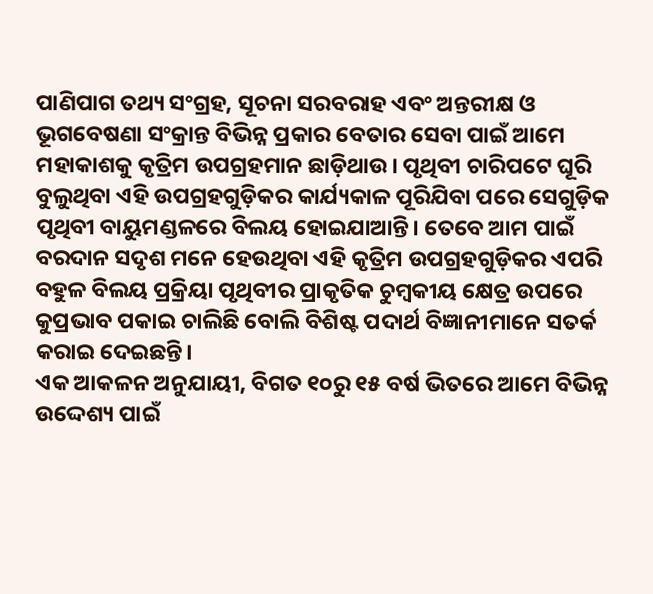ପାଣିପାଗ ତଥ୍ୟ ସଂଗ୍ରହ, ସୂଚନା ସରବରାହ ଏବଂ ଅନ୍ତରୀକ୍ଷ ଓ ଭୂଗବେଷଣା ସଂକ୍ରାନ୍ତ ବିଭିନ୍ନ ପ୍ରକାର ବେତାର ସେବା ପାଇଁ ଆମେ ମହାକାଶକୁ କୃତ୍ରିମ ଉପଗ୍ରହମାନ ଛାଡ଼ିଥାଉ। ପୃଥିବୀ ଚାରିପଟେ ଘୂରି ବୁଲୁଥିବା ଏହି ଉପଗ୍ରହଗୁଡ଼ିକର କାର୍ଯ୍ୟକାଳ ପୂରିଯିବା ପରେ ସେଗୁଡ଼ିକ ପୃଥିବୀ ବାୟୁମଣ୍ଡଳରେ ବିଲୟ ହୋଇଯାଆନ୍ତି। ତେବେ ଆମ ପାଇଁ ବରଦାନ ସଦୃଶ ମନେ ହେଉଥିବା ଏହି କୃତ୍ରିମ ଉପଗ୍ରହଗୁଡ଼ିକର ଏପରି ବହୁଳ ବିଲୟ ପ୍ରକ୍ରିୟା ପୃଥିବୀର ପ୍ରାକୃତିକ ଚୁମ୍ବକୀୟ କ୍ଷେତ୍ର ଉପରେ କୁପ୍ରଭାବ ପକାଇ ଚାଲିଛି ବୋଲି ବିଶିଷ୍ଟ ପଦାର୍ଥ ବିଜ୍ଞାନୀମାନେ ସତର୍କ କରାଇ ଦେଇଛନ୍ତି।
ଏକ ଆକଳନ ଅନୁଯାୟୀ, ବିଗତ ୧୦ରୁ ୧୫ ବର୍ଷ ଭିତରେ ଆମେ ବିଭିନ୍ନ ଉଦ୍ଦେଶ୍ୟ ପାଇଁ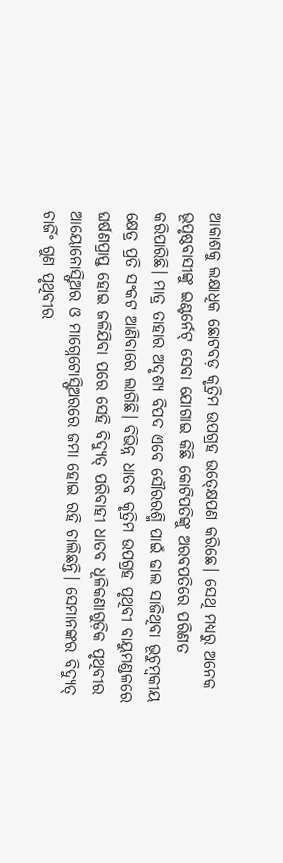ଆକାଶକୁ ଲକ୍ଷାଧିକ ଛୋଟବଡ଼ କୃତ୍ରିମ ଉପଗ୍ରହ ଉତ୍କ୍ଷେପଣ କରିଛେ। ସେଥି ମଧ୍ୟରୁ ଅନେକ ଭୂପୃଷ୍ଠବାସୀଙ୍କୁ ଇଣ୍ଟର୍ନେଟ୍ ସେବା ଯୋଗାଇ କିଛି କୋଟିପତିଙ୍କୁ ଅରବପତିରେ ପରିଣତ କରିପାରିଛି। ମାତ୍ର ତାହାର ଅଦୃଶ୍ୟ ବିପଦ ଏବେ ସୌରରଶ୍ମି ପାଇଁ ଢାଲ ସାଜିଥିବା ଭୂଚୁମ୍ବକୀୟ କ୍ଷେତ୍ର ପ୍ରତି ସଂକଟ ଆଣିବାରେ ଲାଗିଛି। ବିଭିନ୍ନ ଧାତବ କୃତ୍ରିମ ଉପଗ୍ରହ ପୃଥିବୀ ବାୟୁମଣ୍ଡଳରେ ଘର୍ଷଣପ୍ରାପ୍ତ ହୋଇ ଜଳିଯିବା ପରେ ସେହି ବିଦ୍ୟୁତ୍ ପରିବାହୀ ଧାତବ ଧୂଳିକଣାଗୁଡ଼ିକ ପୃଥିବୀର ଆୟୋନୋସ୍ଫିଅର ଓ ମାଗ୍ନେଟୋସ୍ଫିଅରରେ ଜମା ହୋଇ ରହି ଚାଲିଛନ୍ତି। ସେମାନଙ୍କର ବିଦ୍ୟୁତ୍ ଚାର୍ଜିଂ ଗୁଣ ପୃଥିବୀର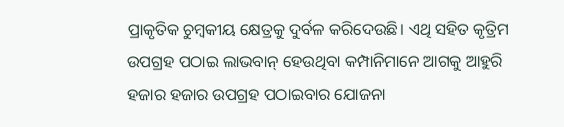ପ୍ରାକୃତିକ ଚୁମ୍ବକୀୟ କ୍ଷେତ୍ରକୁ ଦୁର୍ବଳ କରିଦେଉଛି। ଏଥି ସହିତ କୃତ୍ରିମ ଉପଗ୍ରହ ପଠାଇ ଲାଭବାନ୍ ହେଉଥିବା କମ୍ପାନିମାନେ ଆଗକୁ ଆହୁରି ହଜାର ହଜାର ଉପଗ୍ରହ ପଠାଇବାର ଯୋଜନା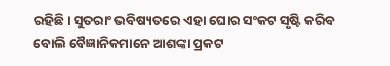ରହିଛି। ସୁତରାଂ ଭବିଷ୍ୟତରେ ଏହା ଘୋର ସଂକଟ ସୃଷ୍ଟି କରିବ ବୋଲି ବୈଜ୍ଞାନିକମାନେ ଆଶଙ୍କା ପ୍ରକଟ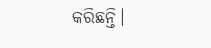କରିଛନ୍ତି।